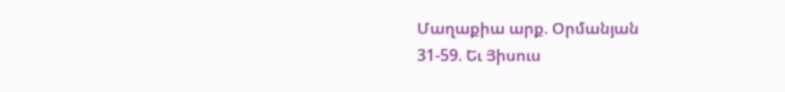Մաղաքիա արք. Օրմանյան
31-59. Եւ Յիսուս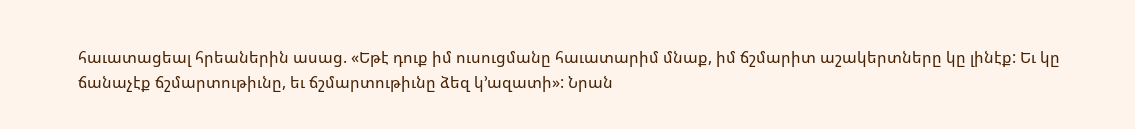հաւատացեալ հրեաներին ասաց. «Եթէ դուք իմ ուսուցմանը հաւատարիմ մնաք, իմ ճշմարիտ աշակերտները կը լինէք: Եւ կը ճանաչէք ճշմարտութիւնը, եւ ճշմարտութիւնը ձեզ կ՚ազատի»: Նրան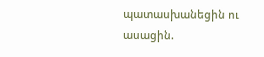պատասխանեցին ու ասացին.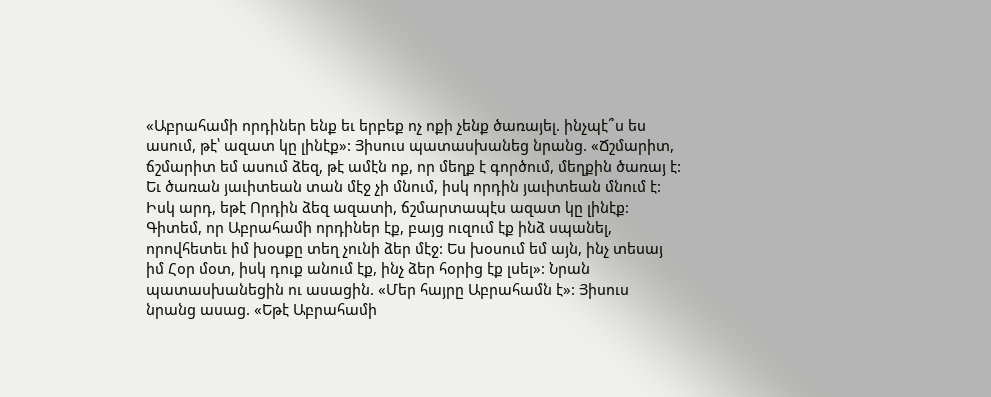«Աբրահամի որդիներ ենք եւ երբեք ոչ ոքի չենք ծառայել. ինչպէ՞ս ես ասում, թէ՝ ազատ կը լինէք»: Յիսուս պատասխանեց նրանց. «Ճշմարիտ, ճշմարիտ եմ ասում ձեզ, թէ ամէն ոք, որ մեղք է գործում, մեղքին ծառայ է: Եւ ծառան յաւիտեան տան մէջ չի մնում, իսկ որդին յաւիտեան մնում է: Իսկ արդ, եթէ Որդին ձեզ ազատի, ճշմարտապէս ազատ կը լինէք: Գիտեմ, որ Աբրահամի որդիներ էք, բայց ուզում էք ինձ սպանել, որովհետեւ իմ խօսքը տեղ չունի ձեր մէջ: Ես խօսում եմ այն, ինչ տեսայ իմ Հօր մօտ, իսկ դուք անում էք, ինչ ձեր հօրից էք լսել»: Նրան պատասխանեցին ու ասացին. «Մեր հայրը Աբրահամն է»: Յիսուս նրանց ասաց. «Եթէ Աբրահամի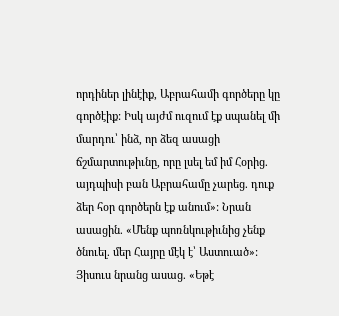որդիներ լինէիք, Աբրահամի գործերը կը գործէիք: Իսկ այժմ ուզում էք սպանել մի մարդու՝ ինձ, որ ձեզ ասացի ճշմարտութիւնը, որը լսել եմ իմ Հօրից. այդպիսի բան Աբրահամը չարեց. դուք ձեր հօր գործերն էք անում»: Նրան ասացին. «Մենք պոռնկութիւնից չենք ծնուել. մեր Հայրը մէկ է՝ Աստուած»: Յիսուս նրանց ասաց. «Եթէ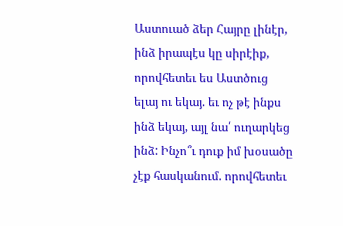Աստուած ձեր Հայրը լինէր, ինձ իրապէս կը սիրէիք, որովհետեւ ես Աստծուց ելայ ու եկայ. եւ ոչ թէ ինքս ինձ եկայ, այլ նա՛ ուղարկեց ինձ: Ինչո՞ւ դուք իմ խօսածը չէք հասկանում. որովհետեւ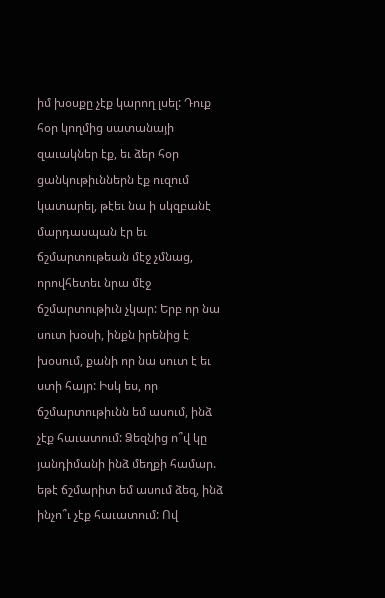իմ խօսքը չէք կարող լսել: Դուք հօր կողմից սատանայի զաւակներ էք, եւ ձեր հօր ցանկութիւններն էք ուզում կատարել, թէեւ նա ի սկզբանէ մարդասպան էր եւ ճշմարտութեան մէջ չմնաց, որովհետեւ նրա մէջ ճշմարտութիւն չկար: Երբ որ նա սուտ խօսի, ինքն իրենից է խօսում, քանի որ նա սուտ է եւ ստի հայր: Իսկ ես, որ ճշմարտութիւնն եմ ասում, ինձ չէք հաւատում: Ձեզնից ո՞վ կը յանդիմանի ինձ մեղքի համար. եթէ ճշմարիտ եմ ասում ձեզ, ինձ ինչո՞ւ չէք հաւատում: Ով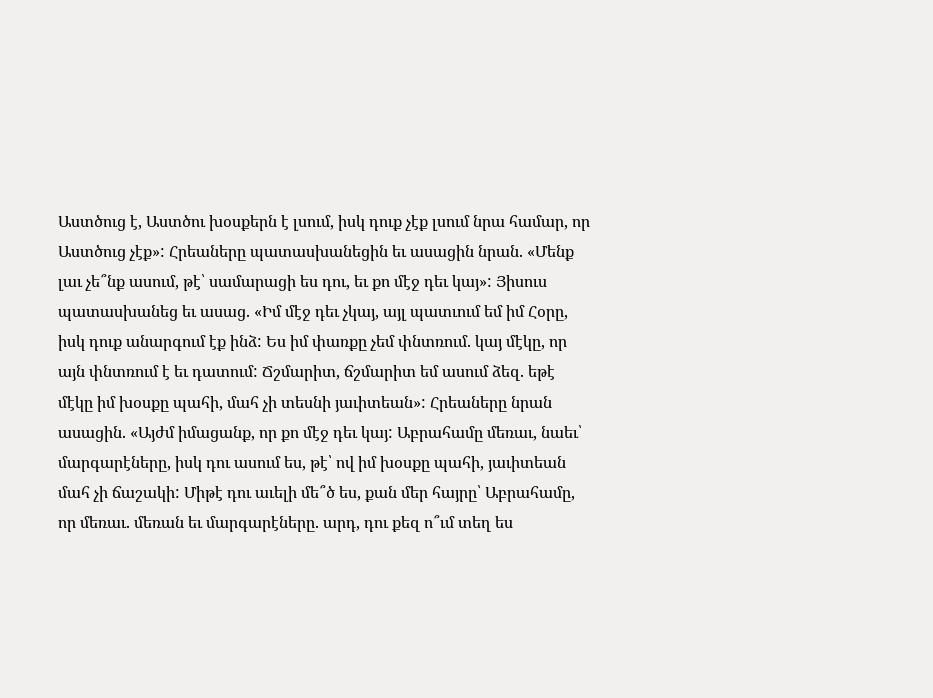Աստծուց է, Աստծու խօսքերն է լսում, իսկ դուք չէք լսում նրա համար, որ Աստծուց չէք»: Հրեաները պատասխանեցին եւ ասացին նրան. «Մենք լաւ չե՞նք ասում, թէ՝ սամարացի ես դու, եւ քո մէջ դեւ կայ»: Յիսուս պատասխանեց եւ ասաց. «Իմ մէջ դեւ չկայ, այլ պատւում եմ իմ Հօրը, իսկ դուք անարգում էք ինձ: Ես իմ փառքը չեմ փնտռում. կայ մէկը, որ այն փնտռում է եւ դատում: Ճշմարիտ, ճշմարիտ եմ ասում ձեզ. եթէ մէկը իմ խօսքը պահի, մահ չի տեսնի յաւիտեան»: Հրեաները նրան ասացին. «Այժմ իմացանք, որ քո մէջ դեւ կայ: Աբրահամը մեռաւ, նաեւ՝ մարգարէները, իսկ դու ասում ես, թէ՝ ով իմ խօսքը պահի, յաւիտեան մահ չի ճաշակի: Միթէ դու աւելի մե՞ծ ես, քան մեր հայրը՝ Աբրահամը, որ մեռաւ. մեռան եւ մարգարէները. արդ, դու քեզ ո՞ւմ տեղ ես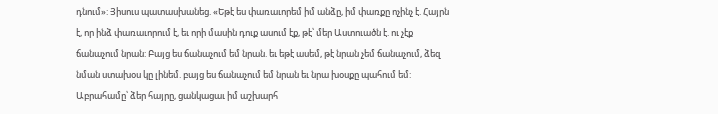դնում»: Յիսուս պատասխանեց. «Եթէ ես փառաւորեմ իմ անձը, իմ փառքը ոչինչ է. Հայրն է, որ ինձ փառաւորում է, եւ որի մասին դուք ասում էք, թէ՝ մեր Աստուածն է. ու չէք ճանաչում նրան: Բայց ես ճանաչում եմ նրան. եւ եթէ ասեմ, թէ նրան չեմ ճանաչում, ձեզ նման ստախօս կը լինեմ. բայց ես ճանաչում եմ նրան եւ նրա խօսքը պահում եմ: Աբրահամը՝ ձեր հայրը, ցանկացաւ իմ աշխարհ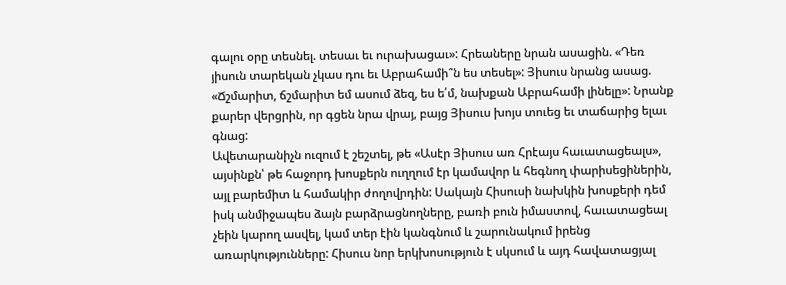գալու օրը տեսնել. տեսաւ եւ ուրախացաւ»: Հրեաները նրան ասացին. «Դեռ յիսուն տարեկան չկաս դու եւ Աբրահամի՞ն ես տեսել»: Յիսուս նրանց ասաց. «Ճշմարիտ, ճշմարիտ եմ ասում ձեզ, ես ե՛մ, նախքան Աբրահամի լինելը»: Նրանք քարեր վերցրին, որ գցեն նրա վրայ, բայց Յիսուս խոյս տուեց եւ տաճարից ելաւ գնաց:
Ավետարանիչն ուզում է շեշտել, թե «Ասէր Յիսուս առ Հրէայս հաւատացեալս», այսինքն՝ թե հաջորդ խոսքերն ուղղում էր կամավոր և հեգնող փարիսեցիներին, այլ բարեմիտ և համակիր ժողովրդին: Սակայն Հիսուսի նախկին խոսքերի դեմ իսկ անմիջապես ձայն բարձրացնողները, բառի բուն իմաստով, հաւատացեալ չեին կարող ասվել, կամ տեր էին կանգնում և շարունակում իրենց առարկությունները: Հիսուս նոր երկխոսություն է սկսում և այդ հավատացյալ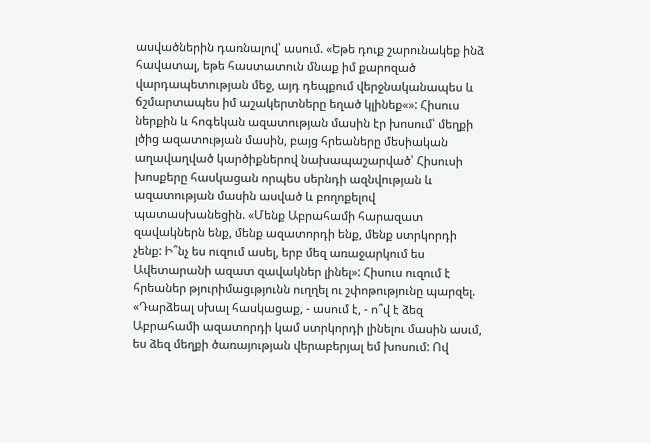ասվածներին դառնալով՝ ասում. «Եթե դուք շարունակեք ինձ հավատալ, եթե հաստատուն մնաք իմ քարոզած վարդապետության մեջ, այդ դեպքում վերջնականապես և ճշմարտապես իմ աշակերտները եղած կլինեք«»: Հիսուս ներքին և հոգեկան ազատության մասին էր խոսում՝ մեղքի լծից ազատության մասին, բայց հրեաները մեսիական աղավաղված կարծիքներով նախապաշարված՝ Հիսուսի խոսքերը հասկացան որպես սերնդի ազնվության և ազատության մասին ասված և բողոքելով պատասխանեցին. «Մենք Աբրահամի հարազատ զավակներն ենք, մենք ազատորդի ենք, մենք ստրկորդի չենք: Ի՞նչ ես ուզում ասել, երբ մեզ առաջարկում ես Ավետարանի ազատ զավակներ լինել»: Հիսուս ուզում է հրեաներ թյուրիմացւթյունն ուղղել ու շփոթությունը պարզել. «Դարձեալ սխալ հասկացաք, - ասում է, - ո՞վ է ձեզ Աբրահամի ազատորդի կամ ստրկորդի լինելու մասին ասւմ, ես ձեզ մեղքի ծառայության վերաբերյալ եմ խոսում: Ով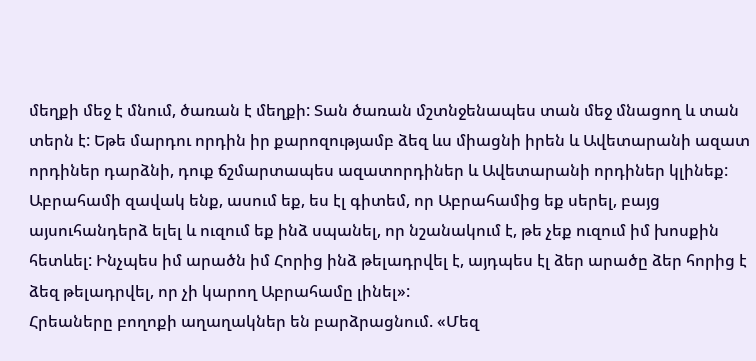մեղքի մեջ է մնում, ծառան է մեղքի: Տան ծառան մշտնջենապես տան մեջ մնացող և տան տերն է: Եթե մարդու որդին իր քարոզությամբ ձեզ ևս միացնի իրեն և Ավետարանի ազատ որդիներ դարձնի, դուք ճշմարտապես ազատորդիներ և Ավետարանի որդիներ կլինեք: Աբրահամի զավակ ենք, ասում եք, ես էլ գիտեմ, որ Աբրահամից եք սերել, բայց այսուհանդերձ ելել և ուզում եք ինձ սպանել, որ նշանակում է, թե չեք ուզում իմ խոսքին հետևել: Ինչպես իմ արածն իմ Հորից ինձ թելադրվել է, այդպես էլ ձեր արածը ձեր հորից է ձեզ թելադրվել, որ չի կարող Աբրահամը լինել»:
Հրեաները բողոքի աղաղակներ են բարձրացնում. «Մեզ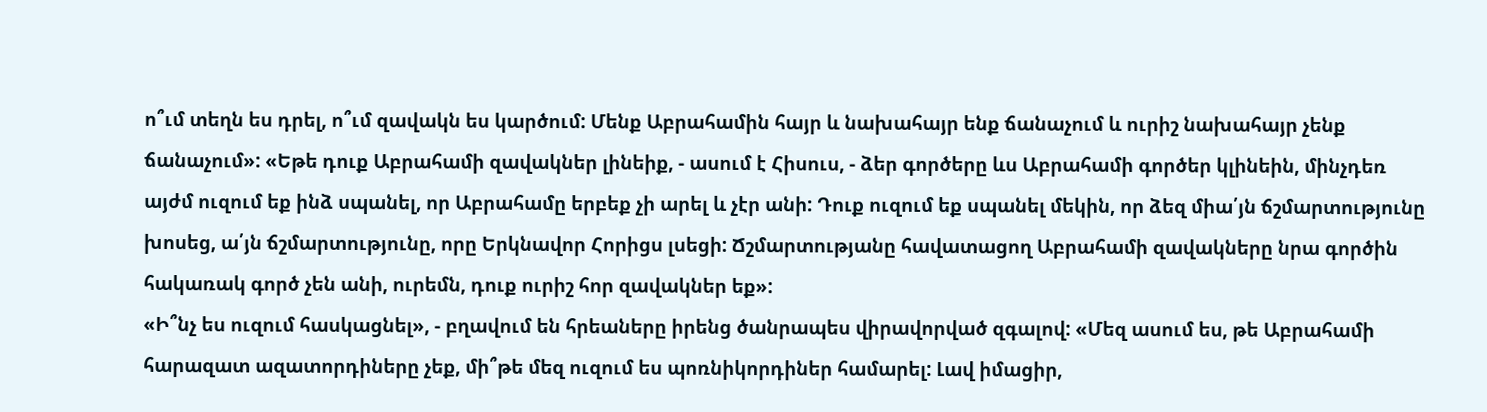ո՞ւմ տեղն ես դրել, ո՞ւմ զավակն ես կարծում: Մենք Աբրահամին հայր և նախահայր ենք ճանաչում և ուրիշ նախահայր չենք ճանաչում»: «Եթե դուք Աբրահամի զավակներ լինեիք, - ասում է Հիսուս, - ձեր գործերը ևս Աբրահամի գործեր կլինեին, մինչդեռ այժմ ուզում եք ինձ սպանել, որ Աբրահամը երբեք չի արել և չէր անի: Դուք ուզում եք սպանել մեկին, որ ձեզ միա՛յն ճշմարտությունը խոսեց, ա՛յն ճշմարտությունը, որը Երկնավոր Հորիցս լսեցի: Ճշմարտությանը հավատացող Աբրահամի զավակները նրա գործին հակառակ գործ չեն անի, ուրեմն, դուք ուրիշ հոր զավակներ եք»:
«Ի՞նչ ես ուզում հասկացնել», - բղավում են հրեաները իրենց ծանրապես վիրավորված զգալով: «Մեզ ասում ես, թե Աբրահամի հարազատ ազատորդիները չեք, մի՞թե մեզ ուզում ես պոռնիկորդիներ համարել: Լավ իմացիր,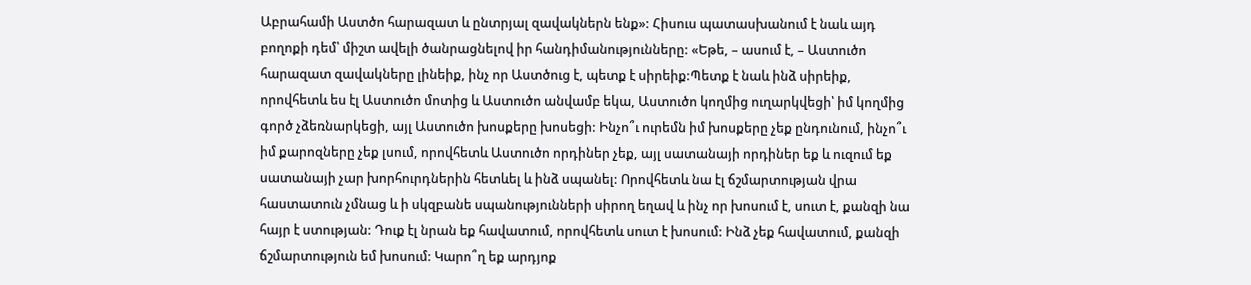Աբրահամի Աստծո հարազատ և ընտրյալ զավակներն ենք»: Հիսուս պատասխանում է նաև այդ բողոքի դեմ՝ միշտ ավելի ծանրացնելով իր հանդիմանությունները: «Եթե, – ասում է, – Աստուծո հարազատ զավակները լինեիք, ինչ որ Աստծուց է, պետք է սիրեիք:Պետք է նաև ինձ սիրեիք, որովհետև ես էլ Աստուծո մոտից և Աստուծո անվամբ եկա, Աստուծո կողմից ուղարկվեցի՝ իմ կողմից գործ չձեռնարկեցի, այլ Աստուծո խոսքերը խոսեցի: Ինչո՞ւ ուրեմն իմ խոսքերը չեք ընդունում, ինչո՞ւ իմ քարոզները չեք լսում, որովհետև Աստուծո որդիներ չեք, այլ սատանայի որդիներ եք և ուզում եք սատանայի չար խորհուրդներին հետևել և ինձ սպանել: Որովհետև նա էլ ճշմարտության վրա հաստատուն չմնաց և ի սկզբանե սպանությունների սիրող եղավ և ինչ որ խոսում է, սուտ է, քանզի նա հայր է ստության: Դուք էլ նրան եք հավատում, որովհետև սուտ է խոսում: Ինձ չեք հավատում, քանզի ճշմարտություն եմ խոսում: Կարո՞ղ եք արդյոք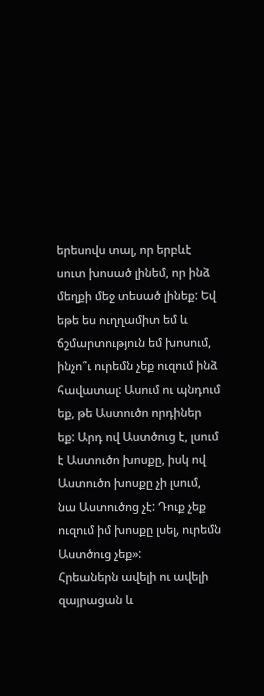երեսովս տալ, որ երբևէ սուտ խոսած լինեմ, որ ինձ մեղքի մեջ տեսած լինեք: Եվ եթե ես ուղղամիտ եմ և ճշմարտություն եմ խոսում, ինչո՞ւ ուրեմն չեք ուզում ինձ հավատալ: Ասում ու պնդում եք, թե Աստուծո որդիներ եք: Արդ ով Աստծուց է, լսում է Աստուծո խոսքը, իսկ ով Աստուծո խոսքը չի լսում, նա Աստուծոց չէ: Դուք չեք ուզում իմ խոսքը լսել, ուրեմն Աստծուց չեք»:
Հրեաներն ավելի ու ավելի զայրացան և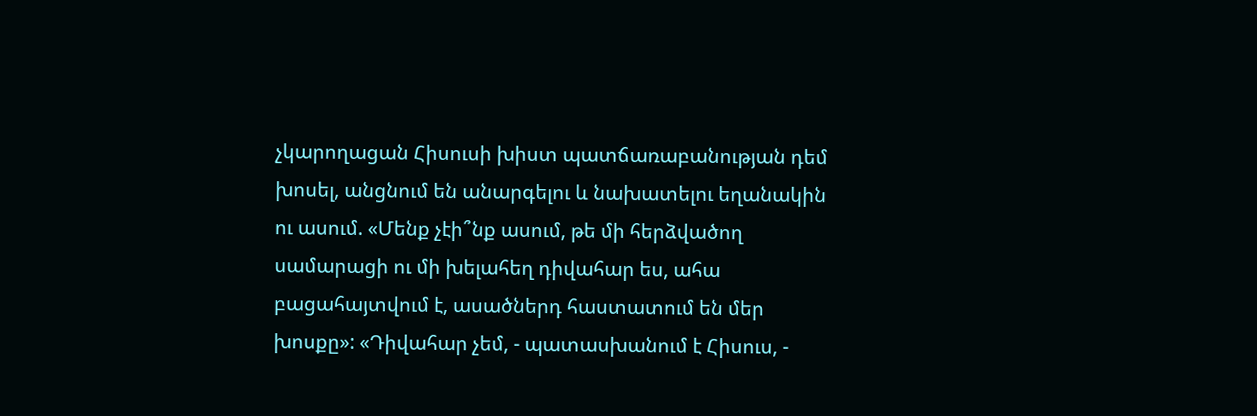չկարողացան Հիսուսի խիստ պատճառաբանության դեմ խոսել, անցնում են անարգելու և նախատելու եղանակին ու ասում. «Մենք չէի՞նք ասում, թե մի հերձվածող սամարացի ու մի խելահեղ դիվահար ես, ահա բացահայտվում է, ասածներդ հաստատում են մեր խոսքը»: «Դիվահար չեմ, - պատասխանում է Հիսուս, -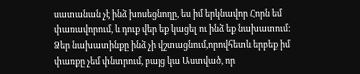սատանան չէ ինձ խոսեցնողը, ես իմ երկնավոր Հորն եմ փառավորում, և դուք վեր եք կացել ու ինձ եք նախատում: Ձեր նախատինքը ինձ չի վշտացնում,որովհետև երբեք իմ փառքը չեմ փնտրում, բայց կա Աստված, որ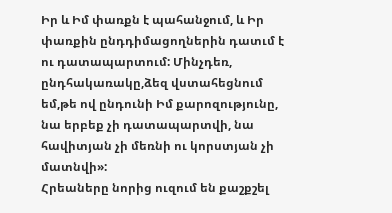Իր և Իմ փառքն է պահանջում, և Իր փառքին ընդդիմացողներին դատւմ է ու դատապարտում: Մինչդեռ, ընդհակառակը,ձեզ վստահեցնում եմ,թե ով ընդունի Իմ քարոզությունը, նա երբեք չի դատապարտվի, նա հավիտյան չի մեռնի ու կորստյան չի մատնվի»:
Հրեաները նորից ուզում են քաշքշել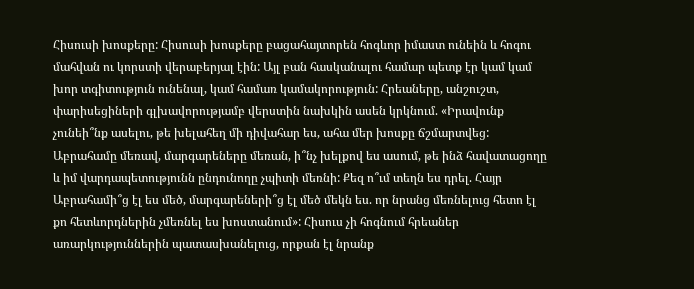Հիսուսի խոսքերը: Հիսուսի խոսքերը բացահայտորեն հոգևոր իմաստ ունեին և հոգու մահվան ու կորստի վերաբերյալ էին: Այլ բան հասկանալու համար պետք էր կամ կամ խոր տգիտություն ունենալ, կամ համառ կամակորություն: Հրեաները, անշուշտ, փարիսեցիների գլխավորությամբ վերստին նախկին ասեն կրկնում. «Իրավունք չունեի՞նք ասելու, թե խելահեղ մի դիվահար ես, ահա մեր խոսքը ճշմարտվեց: Աբրահամը մեռավ, մարգարեները մեռան, ի՞նչ խելքով ես ասում, թե ինձ հավատացողը և իմ վարդապետությունն ընդունողը չպիտի մեռնի: Քեզ ո՞ւմ տեղն ես դրել. Հայր Աբրահամի՞ց էլ ես մեծ, մարգարեների՞ց էլ մեծ մեկն ես. որ նրանց մեռնելուց հետո էլ քո հետևորդներին չմեռնել ես խոստանում»: Հիսուս չի հոգնում հրեաներ առարկություններին պատասխանելուց, որքան էլ նրանք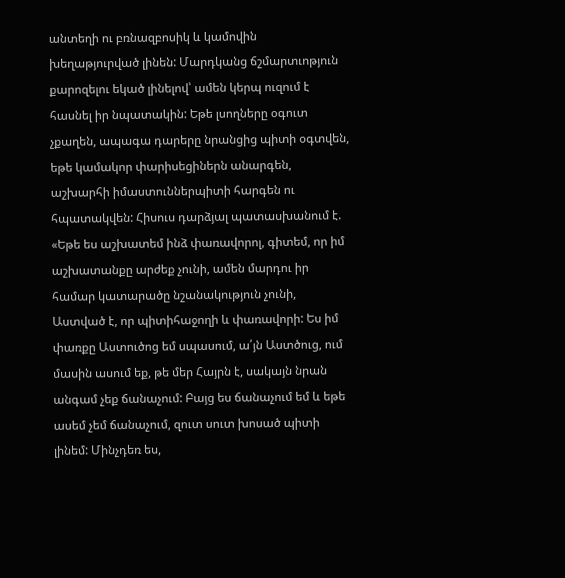անտեղի ու բռնազբոսիկ և կամովին խեղաթյուրված լինեն: Մարդկանց ճշմարտւոթյուն քարոզելու եկած լինելով՝ ամեն կերպ ուզում է հասնել իր նպատակին: Եթե լսողները օգուտ չքաղեն, ապագա դարերը նրանցից պիտի օգտվեն, եթե կամակոր փարիսեցիներն անարգեն, աշխարհի իմաստուններպիտի հարգեն ու հպատակվեն: Հիսուս դարձյալ պատասխանում է. «Եթե ես աշխատեմ ինձ փառավորոլ, գիտեմ, որ իմ աշխատանքը արժեք չունի, ամեն մարդու իր համար կատարածը նշանակություն չունի, Աստված է, որ պիտիհաջողի և փառավորի: Ես իմ փառքը Աստուծոց եմ սպասում, ա՛յն Աստծուց, ում մասին ասում եք, թե մեր Հայրն է, սակայն նրան անգամ չեք ճանաչում: Բայց ես ճանաչում եմ և եթե ասեմ չեմ ճանաչում, զուտ սուտ խոսած պիտի լինեմ: Մինչդեռ ես,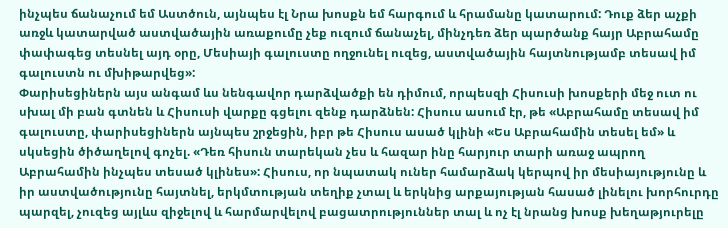ինչպես ճանաչում եմ Աստծուն, այնպես էլ Նրա խոսքն եմ հարգում և հրամանը կատարում: Դուք ձեր աչքի առջև կատարված աստվածային առաքումը չեք ուզում ճանաչել, մինչդեռ ձեր պարծանք հայր Աբրահամը փափագեց տեսնել այդ օրը, Մեսիայի գալուստը ողջունել ուզեց, աստվածային հայտնությամբ տեսավ իմ գալուստն ու մխիթարվեց»:
Փարիսեցիներն այս անգամ ևս նենգավոր դարձվածքի են դիմում, որպեսզի Հիսուսի խոսքերի մեջ ուտ ու սխալ մի բան գտնեն և Հիսուսի վարքը գցելու զենք դարձնեն: Հիսուս ասում էր, թե «Աբրահամը տեսավ իմ գալուստը, փարիսեցիներն այնպես շրջեցին, իբր թե Հիսուս ասած կլինի «Ես Աբրահամին տեսել եմ» և սկսեցին ծիծաղելով գոչել. «Դեռ հիսուն տարեկան չես և հազար ինը հարյուր տարի առաջ ապրող Աբրահամին ինչպես տեսած կլինես»: Հիսուս, որ նպատակ ուներ համարձակ կերպով իր մեսիայությունը և իր աստվածությունը հայտնել, երկմտության տեղիք չտալ և երկնից արքայության հասած լինելու խորհուրդը պարզել, չուզեց այլևս զիջելով և հարմարվելով բացատրություններ տալ և ոչ էլ նրանց խոսք խեղաթյուրելը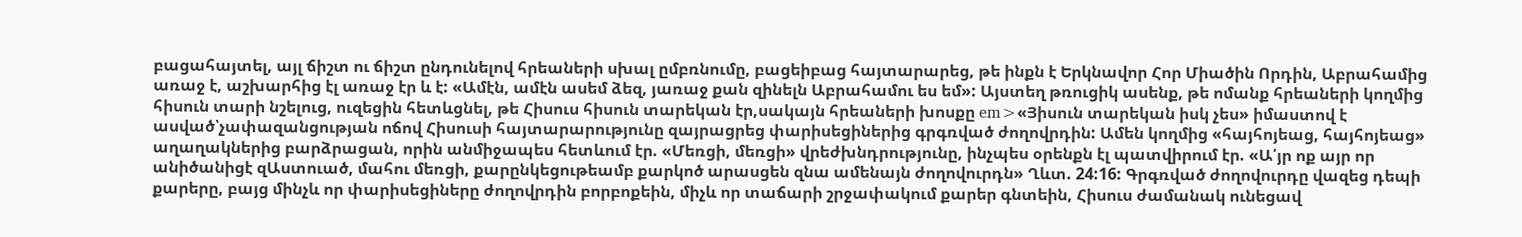բացահայտել, այլ ճիշտ ու ճիշտ ընդունելով հրեաների սխալ ըմբռնումը, բացեիբաց հայտարարեց, թե ինքն է Երկնավոր Հոր Միածին Որդին, Աբրահամից առաջ է, աշխարհից էլ առաջ էր և է: «Ամէն, ամէն ասեմ ձեզ, յառաջ քան զինելն Աբրահամու ես եմ»: Այստեղ թռուցիկ ասենք, թե ոմանք հրեաների կողմից հիսուն տարի նշելուց, ուզեցին հետևցնել, թե Հիսուս հիսուն տարեկան էր,սակայն հրեաների խոսքը em>«Յիսուն տարեկան իսկ չես» իմաստով է ասված՝չափազանցության ոճով Հիսուսի հայտարարությունը զայրացրեց փարիսեցիներից գրգռված ժողովրդին: Ամեն կողմից «հայհոյեաց, հայհոյեաց» աղաղակներից բարձրացան, որին անմիջապես հետևում էր. «Մեռցի, մեռցի» վրեժխնդրությունը, ինչպես օրենքն էլ պատվիրում էր. «Ա՛յր ոք այր որ անիծանիցէ զԱստուած, մահու մեռցի, քարընկեցութեամբ քարկոծ արասցեն զնա ամենայն ժողովուրդն» Ղևտ. 24:16: Գրգռված ժողովուրդը վազեց դեպի քարերը, բայց մինչև որ փարիսեցիները ժողովրդին բորբոքեին, միչև որ տաճարի շրջափակում քարեր գնտեին, Հիսուս ժամանակ ունեցավ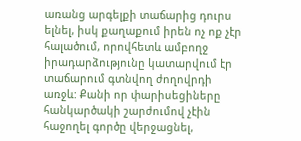առանց արգելքի տաճարից դուրս ելնել, իսկ քաղաքում իրեն ոչ ոք չէր հալածում, որովհետև ամբողջ իրադարձությունը կատարվում էր տաճարում գտնվող ժողովրդի առջև: Քանի որ փարիսեցիները հանկարծակի շարժումով չէին հաջողել գործը վերջացնել,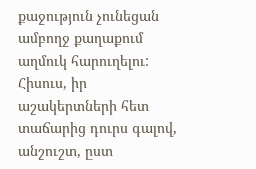քաջություն չունեցան ամբողջ քաղաքում աղմուկ հարուղելու:
Հիսուս, իր աշակերտների հետ տաճարից դուրս գալով, անշուշտ, ըստ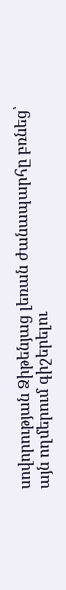սովորության Ձիթենյաց լեռան ժանապարհը բռնեց՝ այն ողմերում գիշերելու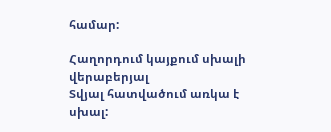համար:

Հաղորդում կայքում սխալի վերաբերյալ
Տվյալ հատվածում առկա է սխալ: